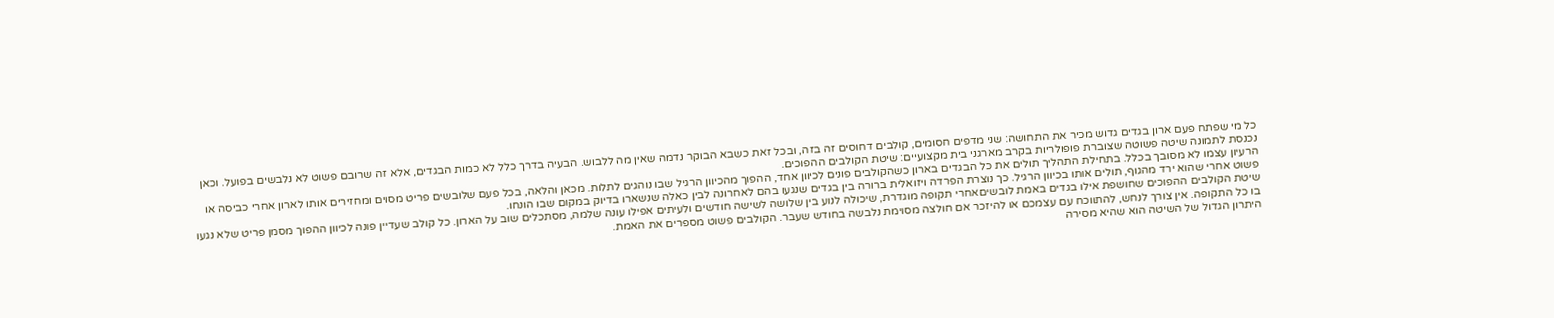כל מי שפתח פעם ארון בגדים גדוש מכיר את התחושה: שני מדפים חסומים, קולבים דחוסים זה בזה, ובכל זאת כשבא הבוקר נדמה שאין מה ללבוש. הבעיה בדרך כלל לא כמות הבגדים, אלא זה שרובם פשוט לא נלבשים בפועל. וכאן נכנסת לתמונה שיטה פשוטה שצוברת פופולריות בקרב מארגני בית מקצועיים: שיטת הקולבים ההפוכים.
הרעיון עצמו לא מסובך בכלל. בתחילת התהליך תולים את כל הבגדים בארון כשהקולבים פונים לכיוון אחד, ההפוך מהכיוון הרגיל שבו נוהגים לתלות. מכאן והלאה, בכל פעם שלובשים פריט מסוים ומחזירים אותו לארון אחרי כביסה או פשוט אחרי שהוא ירד מהגוף, תולים אותו בכיוון הרגיל. כך נוצרת הפרדה ויזואלית ברורה בין בגדים שנגעו בהם לאחרונה לבין כאלה שנשארו בדיוק במקום שבו הונחו.
שיטת הקולבים ההפוכים שחושפת אילו בגדים באמת לובשיםאחרי תקופה מוגדרת, שיכולה לנוע בין שלושה לשישה חודשים ולעיתים אפילו עונה שלמה, מסתכלים שוב על הארון. כל קולב שעדיין פונה לכיוון ההפוך מסמן פריט שלא נגעו בו כל התקופה. אין צורך לנחש, להתווכח עם עצמכם או להיזכר אם חולצה מסוימת נלבשה בחודש שעבר. הקולבים פשוט מספרים את האמת.
היתרון הגדול של השיטה הוא שהיא מסירה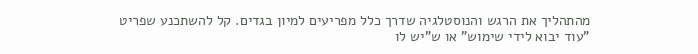מהתהליך את הרגש והנוסטלגיה שדרך כלל מפריעים למיון בגדים. קל להשתכנע שפריט "עוד יבוא לידי שימוש" או ש"יש לו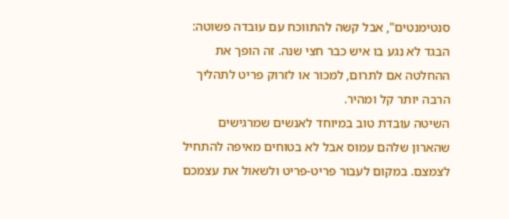סנטימנטים", אבל קשה להתווכח עם עובדה פשוטה: הבגד לא נגע בו איש כבר חצי שנה. זה הופך את ההחלטה אם לתרום, למכור או לזרוק פריט לתהליך הרבה יותר קל ומהיר.
השיטה עובדת טוב במיוחד לאנשים שמרגישים שהארון שלהם עמוס אבל לא בטוחים מאיפה להתחיל לצמצם. במקום לעבור פריט-פריט ולשאול את עצמכם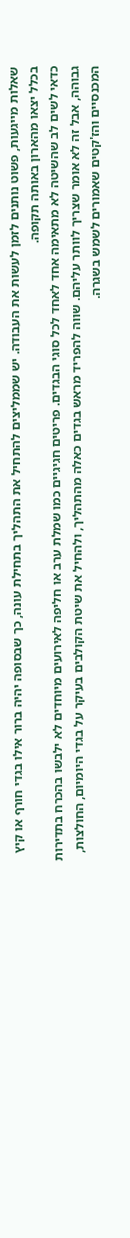שאלות מייגעות, פשוט נותנים לזמן לעשות את העבודה. יש שממליצים להתחיל את התהליך בתחילת עונה, כך שבסופה יהיה ברור אילו בגדי חורף או קיץ בכלל יצאו מהארון באותה תקופה.
כדאי לשים לב שהשיטה לא מתאימה אחד לאחד לכל סוגי הבגדים. פריטים חגיגיים כמו שמלת ערב או חליפה לאירועים מיוחדים לא ילבשו בהכרח בתדירות גבוהה, אבל זה לא אומר שצריך לוותר עליהם. שווה להפריד מראש בגדים כאלה מהתהליך, ולהחיל את שיטת הקולבים בעיקר על בגדי היומיום, החולצות, המכנסיים והז'קטים שאמורים לשמש בשגרה.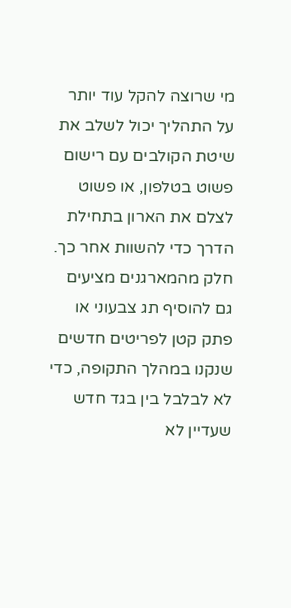מי שרוצה להקל עוד יותר על התהליך יכול לשלב את שיטת הקולבים עם רישום פשוט בטלפון, או פשוט לצלם את הארון בתחילת הדרך כדי להשוות אחר כך. חלק מהמארגנים מציעים גם להוסיף תג צבעוני או פתק קטן לפריטים חדשים שנקנו במהלך התקופה, כדי לא לבלבל בין בגד חדש שעדיין לא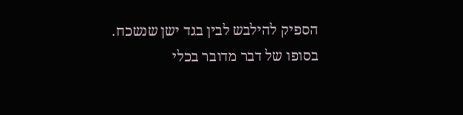הספיק להילבש לבין בגד ישן שנשכח.
בסופו של דבר מדובר בכלי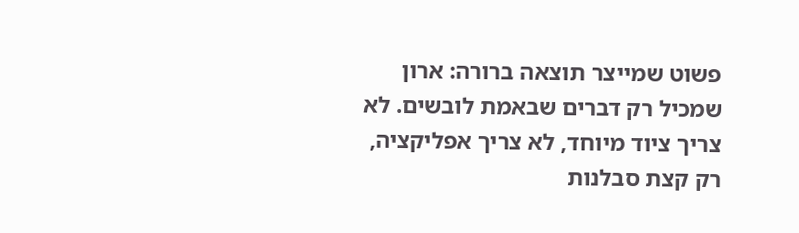פשוט שמייצר תוצאה ברורה: ארון שמכיל רק דברים שבאמת לובשים. לא צריך ציוד מיוחד, לא צריך אפליקציה, רק קצת סבלנות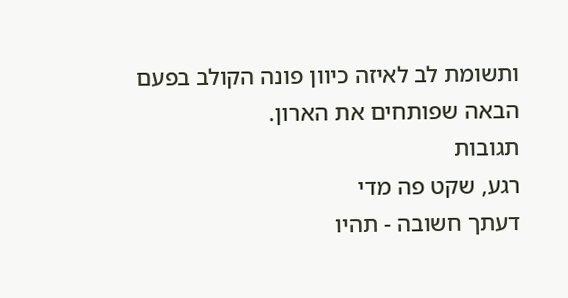ותשומת לב לאיזה כיוון פונה הקולב בפעם הבאה שפותחים את הארון.
תגובות
רגע, שקט פה מדי
דעתך חשובה - תהיו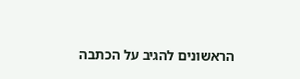הראשונים להגיב על הכתבה